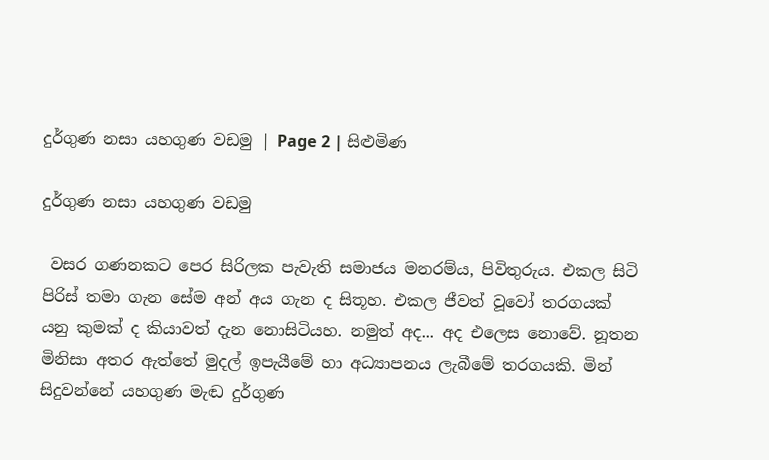දුර්ගුණ නසා යහගුණ වඩමු | Page 2 | සිළුමිණ

දුර්ගුණ නසා යහගුණ වඩමු

 වසර ගණනකට පෙර සිරිලක පැවැති සමාජය මනරම්ය, පිවිතුරුය. එකල සිටි පිරිස් තමා ගැන සේම අන් අය ගැන ද සිතූහ. එකල ජීවත් වූවෝ තරගයක් යනු කුමක් ද කියාවත් දැන නොසිටියහ. නමුත් අද... අද එලෙස නොවේ. නූතන මිනිසා අතර ඇත්තේ මුදල් ඉපැයීමේ හා අධ්‍යාපනය ලැබීමේ තරගයකි. මින් සිදුවන්නේ යහගුණ මැඬ දුර්ගුණ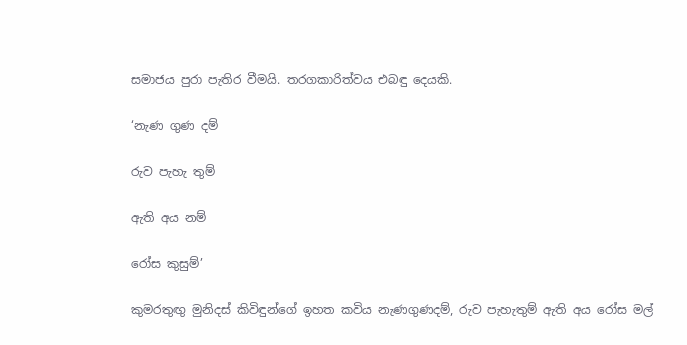සමාජය පුරා පැතිර වීමයි. තරගකාරිත්වය එබඳු දෙයකි.

‘නැණ ගුණ දම්

රුව පැහැ තුම්

ඇති අය නම්

රෝස කුසුම්’

කුමරතුඟු මුනිදස් කිවිඳුන්ගේ ඉහත කවිය නැණගුණදම්, රුව පැහැතුම් ඇති අය රෝස මල්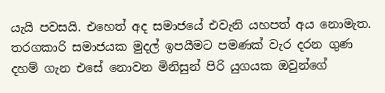යැයි පවසයි. එහෙත් අද සමාජයේ එවැනි යහපත් අය නොමැත. තරගකාරි සමාජයක මුදල් ඉපයීමට පමණක් වැර දරන ගුණ දහම් ගැන එසේ නොවන මිනිසුන් පිරි යුගයක ඔවුන්ගේ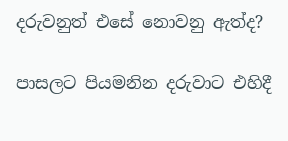දරුවනුත් එසේ නොවනු ඇත්ද?

පාසලට පියමනින දරුවාට එහිදී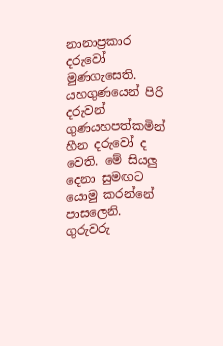නානාප්‍රකාර දරුවෝ මුණගැසෙති. යහගුණයෙන් පිරි දරුවන් ගුණයහපත්කමින් හීන දරුවෝ ද වෙති. මේ සියලු දෙනා සුමඟට යොමු කරන්නේ පාසලෙනි. ගුරුවරු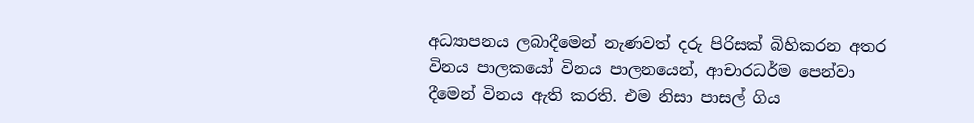අධ්‍යාපනය ලබාදීමෙන් නැණවත් දරු පිරිසක් බිහිකරන අතර විනය පාලකයෝ විනය පාලනයෙන්, ආචාරධර්ම පෙන්වා දීමෙන් විනය ඇති කරති. එම නිසා පාසල් ගිය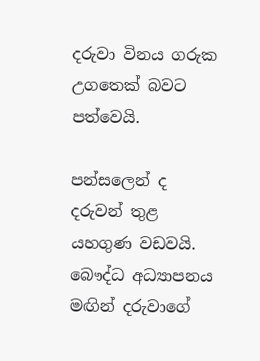දරුවා විනය ගරුක උගතෙක් බවට පත්වෙයි.

පන්සලෙන් ද දරුවන් තුළ යහගුණ වඩවයි. බෞද්ධ අධ්‍යාපනය මඟින් දරුවාගේ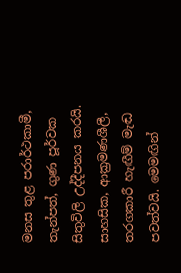මනස තුළ පරාර්ථකාමී, තැන්පත්, ගුණ පූර්වක සිතුවිලි උද්දීපනය කරයි. සාහසික, ආක්‍රමණශීලී, තරගකාරී හැඟීම් මැඬ පවත්වයි. මෙමඟින්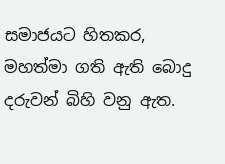සමාජයට හිතකර, මහත්මා ගති ඇති බොදු දරුවන් බිහි වනු ඇත.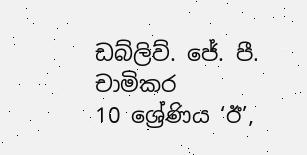ඩබ්ලිව්. ජේ. පී. චාමිකර
10 ශ්‍රේණිය ‘ඊ’,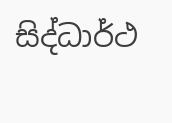සිද්ධාර්ථ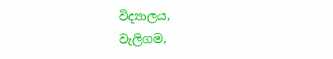විද්‍යාලය,
වැලිගම,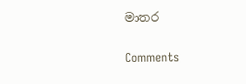මාතර

Comments